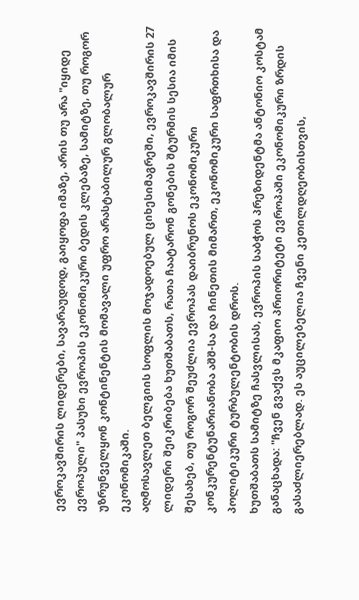ევროკავშირის ლიდერები, სავარაუდოდ, გაიყოფა იმაზე, არის თუ არა "იყიდე ევროპული" პასუხი ევროპის ეკონომიკური ბედის კლებაზე, სამიტზე, თუ როგორ უზრუნველყონ კონტინენტის მომავალი უფრო არასტაბილურ გლობალურ ეკონომიკაში.
აღმოსავლეთ ბელგიის სოფლის მოჯადოებულ ციხესიმაგრეში, ევროკავშირის 27 ლიდერი შეიკრიბება ხუთშაბათს, რათა ჩაატარონ გონების შტურმის სესია იმის შესახებ, თუ როგორ შეუძლია ევროპას დაიბრუნოს ეკონომიკური კონკურენტუნარიანობა აშშ-სა და ჩინეთის მიმართ, ეკონომიკური საფრთხისა და პოლიტიკური ტურბულენტობის დროს.
ხუთშაბათს სამიტზე ჩასვლისას, ევროპის საბჭოს პრეზიდენტმა ანტონიო კოსტამ განაცხადა: "ჩვენ გვაქვს მკაფიო პრიორიტეტი ევროპაში ეკონომიკური ზრდის გასაძლიერებლად. ეს აუცილებელია ჩვენი კეთილდღეობისთვის,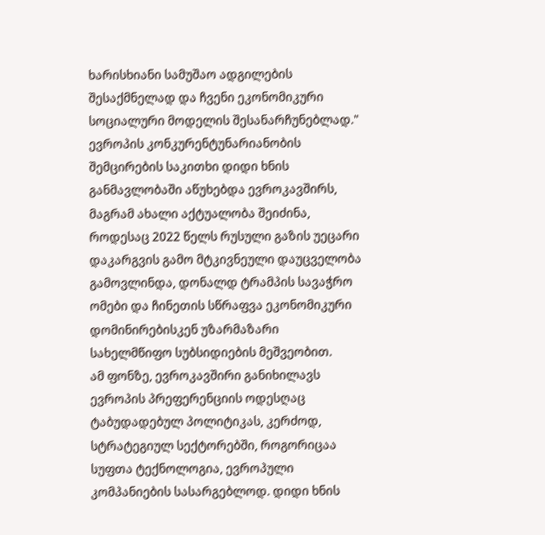ხარისხიანი სამუშაო ადგილების შესაქმნელად და ჩვენი ეკონომიკური სოციალური მოდელის შესანარჩუნებლად."
ევროპის კონკურენტუნარიანობის შემცირების საკითხი დიდი ხნის განმავლობაში აწუხებდა ევროკავშირს, მაგრამ ახალი აქტუალობა შეიძინა, როდესაც 2022 წელს რუსული გაზის უეცარი დაკარგვის გამო მტკივნეული დაუცველობა გამოვლინდა, დონალდ ტრამპის სავაჭრო ომები და ჩინეთის სწრაფვა ეკონომიკური დომინირებისკენ უზარმაზარი სახელმწიფო სუბსიდიების მეშვეობით.
ამ ფონზე, ევროკავშირი განიხილავს ევროპის პრეფერენციის ოდესღაც ტაბუდადებულ პოლიტიკას, კერძოდ, სტრატეგიულ სექტორებში, როგორიცაა სუფთა ტექნოლოგია, ევროპული კომპანიების სასარგებლოდ. დიდი ხნის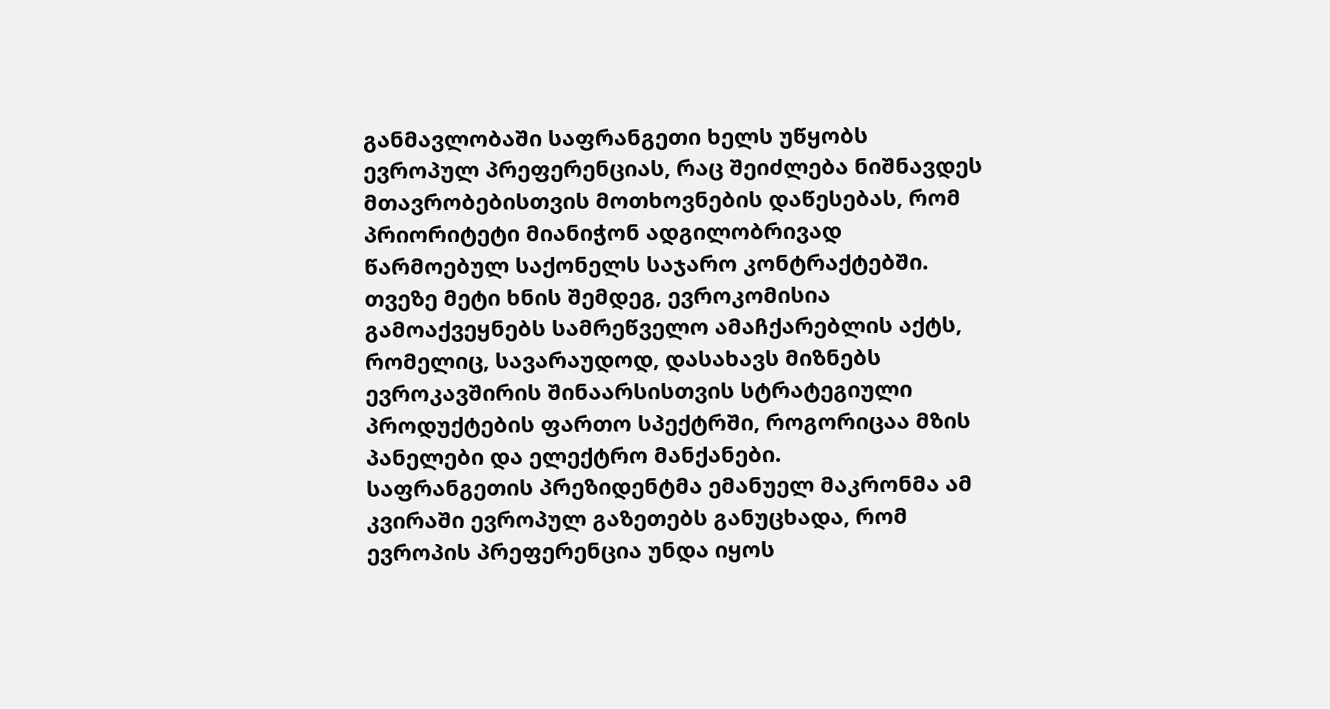განმავლობაში საფრანგეთი ხელს უწყობს ევროპულ პრეფერენციას, რაც შეიძლება ნიშნავდეს მთავრობებისთვის მოთხოვნების დაწესებას, რომ პრიორიტეტი მიანიჭონ ადგილობრივად წარმოებულ საქონელს საჯარო კონტრაქტებში.
თვეზე მეტი ხნის შემდეგ, ევროკომისია გამოაქვეყნებს სამრეწველო ამაჩქარებლის აქტს, რომელიც, სავარაუდოდ, დასახავს მიზნებს ევროკავშირის შინაარსისთვის სტრატეგიული პროდუქტების ფართო სპექტრში, როგორიცაა მზის პანელები და ელექტრო მანქანები.
საფრანგეთის პრეზიდენტმა ემანუელ მაკრონმა ამ კვირაში ევროპულ გაზეთებს განუცხადა, რომ ევროპის პრეფერენცია უნდა იყოს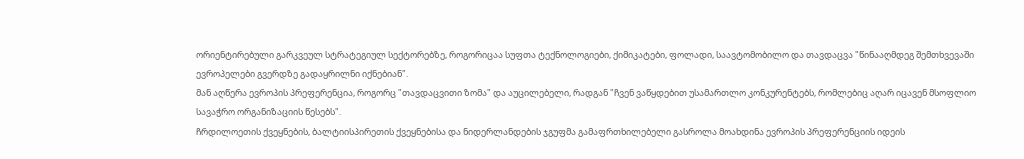ორიენტირებული გარკვეულ სტრატეგიულ სექტორებზე, როგორიცაა სუფთა ტექნოლოგიები, ქიმიკატები, ფოლადი, საავტომობილო და თავდაცვა "წინააღმდეგ შემთხვევაში ევროპელები გვერდზე გადაყრილნი იქნებიან".
მან აღწერა ევროპის პრეფერენცია, როგორც "თავდაცვითი ზომა" და აუცილებელი, რადგან "ჩვენ ვაწყდებით უსამართლო კონკურენტებს, რომლებიც აღარ იცავენ მსოფლიო სავაჭრო ორგანიზაციის წესებს".
ჩრდილოეთის ქვეყნების, ბალტიისპირეთის ქვეყნებისა და ნიდერლანდების ჯგუფმა გამაფრთხილებელი გასროლა მოახდინა ევროპის პრეფერენციის იდეის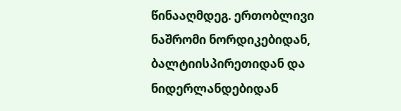წინააღმდეგ. ერთობლივი ნაშრომი ნორდიკებიდან, ბალტიისპირეთიდან და ნიდერლანდებიდან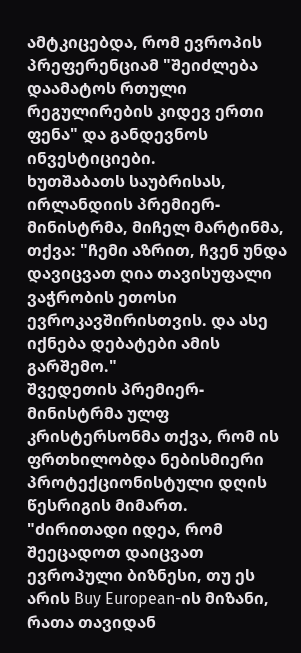ამტკიცებდა, რომ ევროპის პრეფერენციამ "შეიძლება დაამატოს რთული რეგულირების კიდევ ერთი ფენა" და განდევნოს ინვესტიციები.
ხუთშაბათს საუბრისას, ირლანდიის პრემიერ-მინისტრმა, მიჩელ მარტინმა, თქვა: "ჩემი აზრით, ჩვენ უნდა დავიცვათ ღია თავისუფალი ვაჭრობის ეთოსი ევროკავშირისთვის. და ასე იქნება დებატები ამის გარშემო."
შვედეთის პრემიერ-მინისტრმა ულფ კრისტერსონმა თქვა, რომ ის ფრთხილობდა ნებისმიერი პროტექციონისტული დღის წესრიგის მიმართ. "ძირითადი იდეა, რომ შეეცადოთ დაიცვათ ევროპული ბიზნესი, თუ ეს არის Buy European-ის მიზანი, რათა თავიდან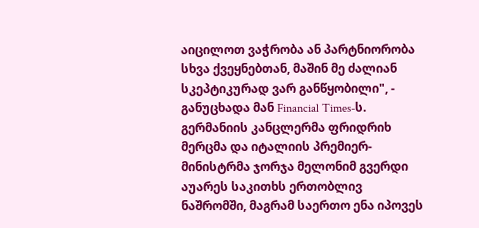აიცილოთ ვაჭრობა ან პარტნიორობა სხვა ქვეყნებთან, მაშინ მე ძალიან სკეპტიკურად ვარ განწყობილი", - განუცხადა მან Financial Times-ს.
გერმანიის კანცლერმა ფრიდრიხ მერცმა და იტალიის პრემიერ-მინისტრმა ჯორჯა მელონიმ გვერდი აუარეს საკითხს ერთობლივ ნაშრომში, მაგრამ საერთო ენა იპოვეს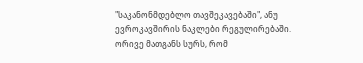"საკანონმდებლო თავშეკავებაში", ანუ ევროკავშირის ნაკლები რეგულირებაში. ორივე მათგანს სურს, რომ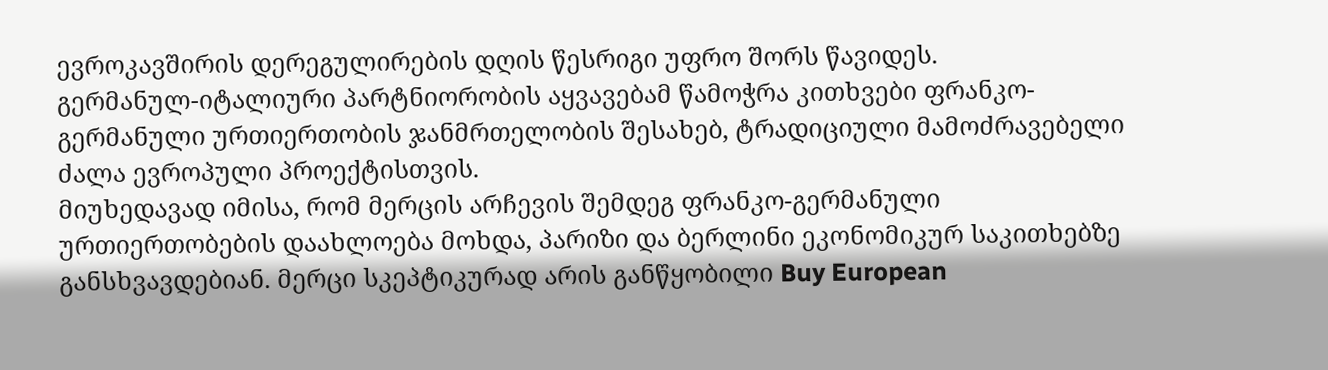ევროკავშირის დერეგულირების დღის წესრიგი უფრო შორს წავიდეს.
გერმანულ-იტალიური პარტნიორობის აყვავებამ წამოჭრა კითხვები ფრანკო-გერმანული ურთიერთობის ჯანმრთელობის შესახებ, ტრადიციული მამოძრავებელი ძალა ევროპული პროექტისთვის.
მიუხედავად იმისა, რომ მერცის არჩევის შემდეგ ფრანკო-გერმანული ურთიერთობების დაახლოება მოხდა, პარიზი და ბერლინი ეკონომიკურ საკითხებზე განსხვავდებიან. მერცი სკეპტიკურად არის განწყობილი Buy European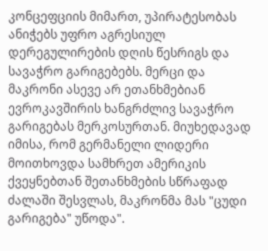კონცეფციის მიმართ, უპირატესობას ანიჭებს უფრო აგრესიულ დერეგულირების დღის წესრიგს და სავაჭრო გარიგებებს. მერცი და მაკრონი ასევე არ ეთანხმებიან ევროკავშირის ხანგრძლივ სავაჭრო გარიგებას მერკოსურთან. მიუხედავად იმისა, რომ გერმანელი ლიდერი მოითხოვდა სამხრეთ ამერიკის ქვეყნებთან შეთანხმების სწრაფად ძალაში შესვლას, მაკრონმა მას "ცუდი გარიგება" უწოდა".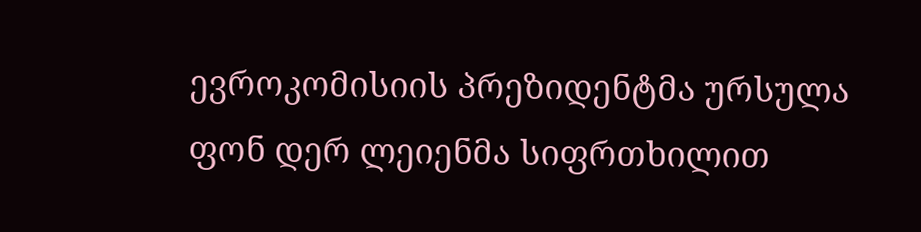ევროკომისიის პრეზიდენტმა ურსულა ფონ დერ ლეიენმა სიფრთხილით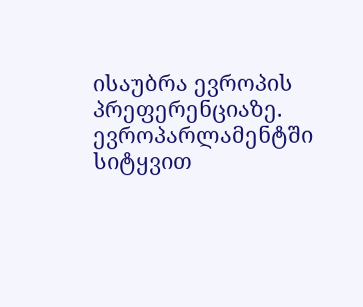ისაუბრა ევროპის პრეფერენციაზე. ევროპარლამენტში სიტყვით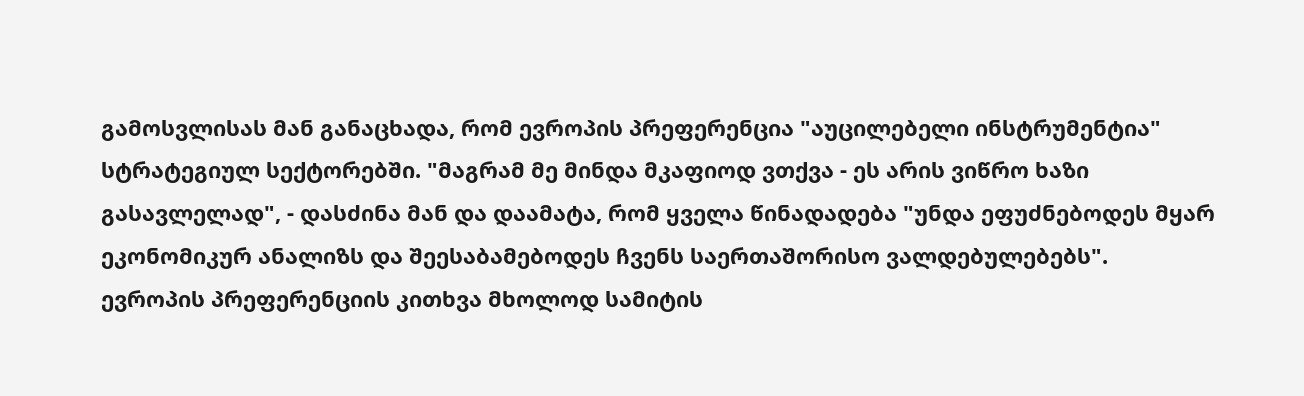გამოსვლისას მან განაცხადა, რომ ევროპის პრეფერენცია "აუცილებელი ინსტრუმენტია" სტრატეგიულ სექტორებში. "მაგრამ მე მინდა მკაფიოდ ვთქვა - ეს არის ვიწრო ხაზი გასავლელად", - დასძინა მან და დაამატა, რომ ყველა წინადადება "უნდა ეფუძნებოდეს მყარ ეკონომიკურ ანალიზს და შეესაბამებოდეს ჩვენს საერთაშორისო ვალდებულებებს".
ევროპის პრეფერენციის კითხვა მხოლოდ სამიტის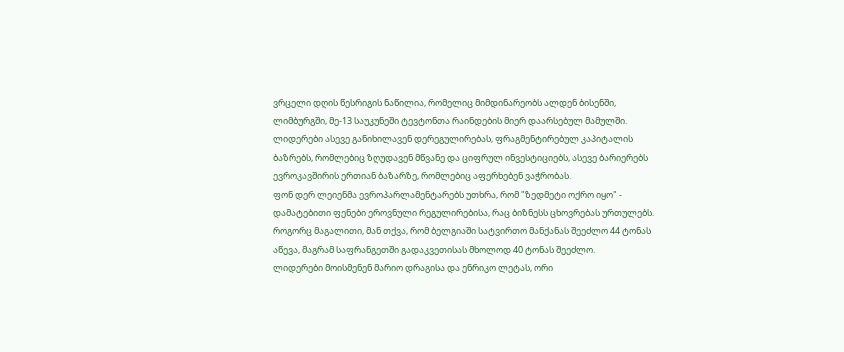ვრცელი დღის წესრიგის ნაწილია, რომელიც მიმდინარეობს ალდენ ბისენში, ლიმბურგში, მე-13 საუკუნეში ტევტონთა რაინდების მიერ დაარსებულ მამულში. ლიდერები ასევე განიხილავენ დერეგულირებას, ფრაგმენტირებულ კაპიტალის ბაზრებს, რომლებიც ზღუდავენ მწვანე და ციფრულ ინვესტიციებს, ასევე ბარიერებს ევროკავშირის ერთიან ბაზარზე, რომლებიც აფერხებენ ვაჭრობას.
ფონ დერ ლეიენმა ევროპარლამენტარებს უთხრა, რომ "ზედმეტი ოქრო იყო" - დამატებითი ფენები ეროვნული რეგულირებისა, რაც ბიზნესს ცხოვრებას ურთულებს. როგორც მაგალითი, მან თქვა, რომ ბელგიაში სატვირთო მანქანას შეეძლო 44 ტონას აწევა, მაგრამ საფრანგეთში გადაკვეთისას მხოლოდ 40 ტონას შეეძლო.
ლიდერები მოისმენენ მარიო დრაგისა და ენრიკო ლეტას, ორი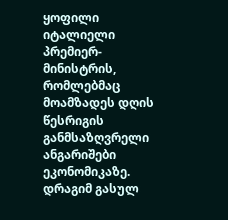ყოფილი იტალიელი პრემიერ-მინისტრის, რომლებმაც მოამზადეს დღის წესრიგის განმსაზღვრელი ანგარიშები ეკონომიკაზე. დრაგიმ გასულ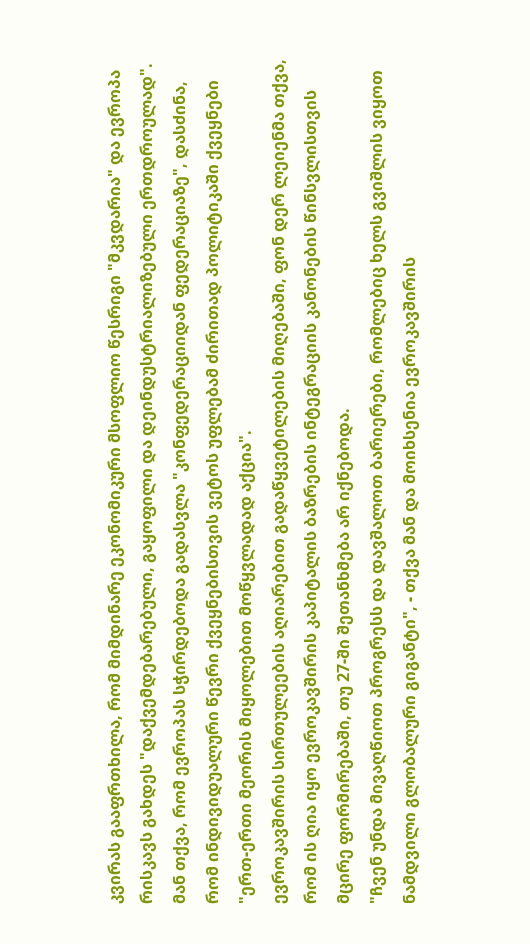კვირას გააფრთხილა, რომ მიმდინარე ეკონომიკური მსოფლიო წესრიგი "მკვდარია" და ევროპა რისკავს გახდეს "დაქვემდებარებული, გაყოფილი და დეინდუსტრიალიზებული ერთდროულად".
მან თქვა, რომ ევროპას სჭირდებოდა გადასვლა "კონფედერაციიდან ფედერაციაზე", დასძინა, რომ ინდივიდუალური წევრი ქვეყნებისთვის ვეტოს უფლებამ ძირითად პოლიტიკაში ქვეყნები "ერთ-ერთი მეორის მიყოლებით მოწყვლადად აქცია".
ევროკავშირის სირთულეების აღიარებით გადაწყვეტილების მიღებაში, ფონ დერ ლეიენმა თქვა, რომ ის ღია იყო ევროკავშირის კაპიტალის ბაზრების ინტეგრაციის კანონების წინსვლისთვის მცირე ფორმირებაში, თუ 27-ში შეთანხმება არ იქნებოდა.
"ჩვენ უნდა მივაღწიოთ პროგრესს და დავშალოთ ბარიერები, რომლებიც ხელს გვიშლის ვიყოთ ნამდვილი გლობალური გიგანტი", - თქვა მან და მოიხსენია ევროკავშირის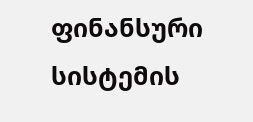ფინანსური სისტემის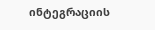ინტეგრაციის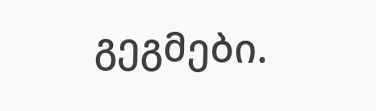გეგმები.